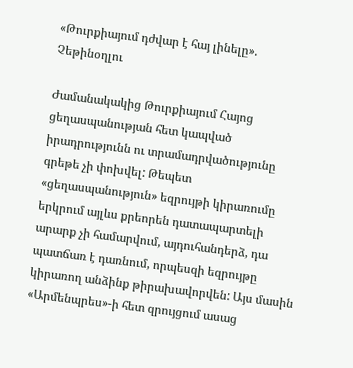«Թուրքիայում դժվար է հայ լինելը». Չեթինօղլու

Ժամանակակից Թուրքիայում Հայոց ցեղասպանության հետ կապված իրադրությունն ու տրամադրվածությունը գրեթե չի փոխվել: Թեպետ «ցեղասպանություն» եզրույթի կիրառումը երկրում այլևս քրեորեն դատապարտելի արարք չի համարվում, այդուհանդերձ, դա պատճառ է դառնում, որպեսզի եզրույթը կիրառող անձինք թիրախավորվեն: Այս մասին «Արմենպրես»-ի հետ զրույցում ասաց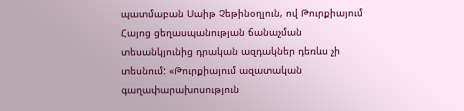պատմաբան Սաիթ Չեթինօղլուն, ով Թուրքիայում Հայոց ցեղասպանության ճանաչման տեսանկյունից դրական ազդակներ դեռևս չի տեսնում: «Թուրքիայում ազատական գաղափարախոսություն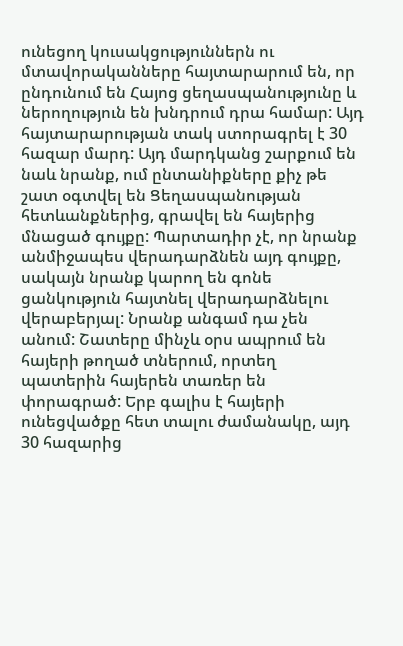ունեցող կուսակցություններն ու մտավորականները հայտարարում են, որ ընդունում են Հայոց ցեղասպանությունը և ներողություն են խնդրում դրա համար: Այդ հայտարարության տակ ստորագրել է 30 հազար մարդ: Այդ մարդկանց շարքում են նաև նրանք, ում ընտանիքները քիչ թե շատ օգտվել են Ցեղասպանության հետևանքներից, գրավել են հայերից մնացած գույքը: Պարտադիր չէ, որ նրանք անմիջապես վերադարձնեն այդ գույքը, սակայն նրանք կարող են գոնե ցանկություն հայտնել վերադարձնելու վերաբերյալ: Նրանք անգամ դա չեն անում: Շատերը մինչև օրս ապրում են հայերի թողած տներում, որտեղ պատերին հայերեն տառեր են փորագրած: Երբ գալիս է հայերի ունեցվածքը հետ տալու ժամանակը, այդ 30 հազարից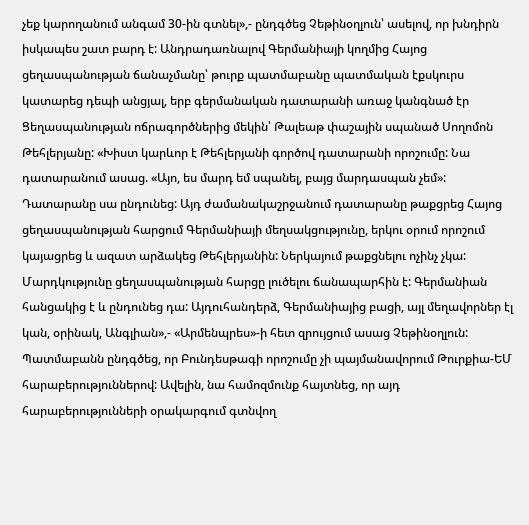չեք կարողանում անգամ 30-ին գտնել»,- ընդգծեց Չեթինօղլուն՝ ասելով, որ խնդիրն իսկապես շատ բարդ է: Անդրադառնալով Գերմանիայի կողմից Հայոց ցեղասպանության ճանաչմանը՝ թուրք պատմաբանը պատմական էքսկուրս կատարեց դեպի անցյալ, երբ գերմանական դատարանի առաջ կանգնած էր Ցեղասպանության ոճրագործներից մեկին՝ Թալեաթ փաշային սպանած Սողոմոն Թեհլերյանը: «Խիստ կարևոր է Թեհլերյանի գործով դատարանի որոշումը: Նա դատարանում ասաց. «Այո, ես մարդ եմ սպանել, բայց մարդասպան չեմ»: Դատարանը սա ընդունեց: Այդ ժամանակաշրջանում դատարանը թաքցրեց Հայոց ցեղասպանության հարցում Գերմանիայի մեղսակցությունը, երկու օրում որոշում կայացրեց և ազատ արձակեց Թեհլերյանին: Ներկայում թաքցնելու ոչինչ չկա: Մարդկությունը ցեղասպանության հարցը լուծելու ճանապարհին է: Գերմանիան հանցակից է և ընդունեց դա: Այդուհանդերձ, Գերմանիայից բացի, այլ մեղավորներ էլ կան, օրինակ, Անգլիան»,- «Արմենպրես»-ի հետ զրույցում ասաց Չեթինօղլուն: Պատմաբանն ընդգծեց, որ Բունդեսթագի որոշումը չի պայմանավորում Թուրքիա-ԵՄ հարաբերություններով: Ավելին, նա համոզմունք հայտնեց, որ այդ հարաբերությունների օրակարգում գտնվող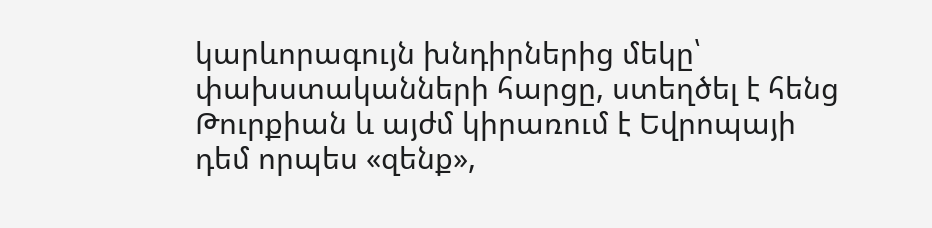կարևորագույն խնդիրներից մեկը՝ փախստականների հարցը, ստեղծել է հենց Թուրքիան և այժմ կիրառում է Եվրոպայի դեմ որպես «զենք»,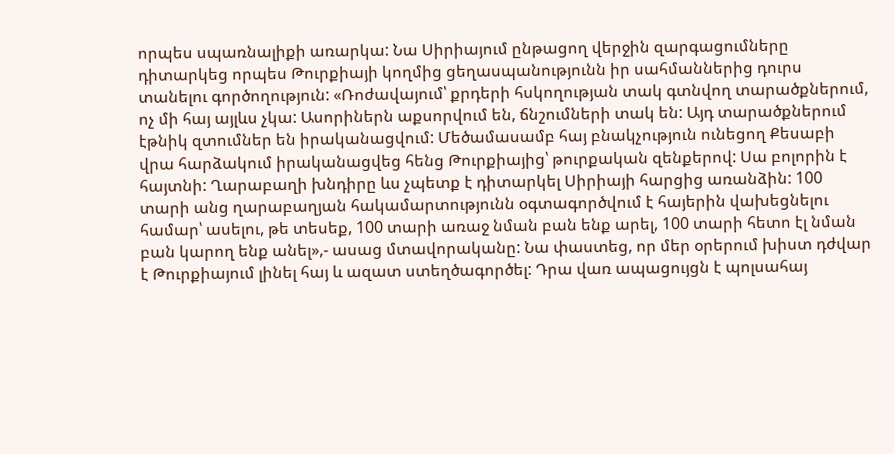որպես սպառնալիքի առարկա: Նա Սիրիայում ընթացող վերջին զարգացումները դիտարկեց որպես Թուրքիայի կողմից ցեղասպանությունն իր սահմաններից դուրս տանելու գործողություն: «Ռոժավայում՝ քրդերի հսկողության տակ գտնվող տարածքներում, ոչ մի հայ այլևս չկա: Ասորիներն աքսորվում են, ճնշումների տակ են: Այդ տարածքներում էթնիկ զտումներ են իրականացվում: Մեծամասամբ հայ բնակչություն ունեցող Քեսաբի վրա հարձակում իրականացվեց հենց Թուրքիայից՝ թուրքական զենքերով: Սա բոլորին է հայտնի: Ղարաբաղի խնդիրը ևս չպետք է դիտարկել Սիրիայի հարցից առանձին: 100 տարի անց ղարաբաղյան հակամարտությունն օգտագործվում է հայերին վախեցնելու համար՝ ասելու, թե տեսեք, 100 տարի առաջ նման բան ենք արել, 100 տարի հետո էլ նման բան կարող ենք անել»,- ասաց մտավորականը: Նա փաստեց, որ մեր օրերում խիստ դժվար է Թուրքիայում լինել հայ և ազատ ստեղծագործել: Դրա վառ ապացույցն է պոլսահայ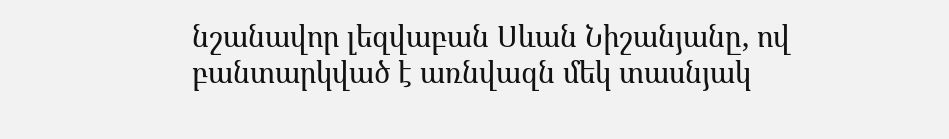նշանավոր լեզվաբան Սևան Նիշանյանը, ով բանտարկված է առնվազն մեկ տասնյակ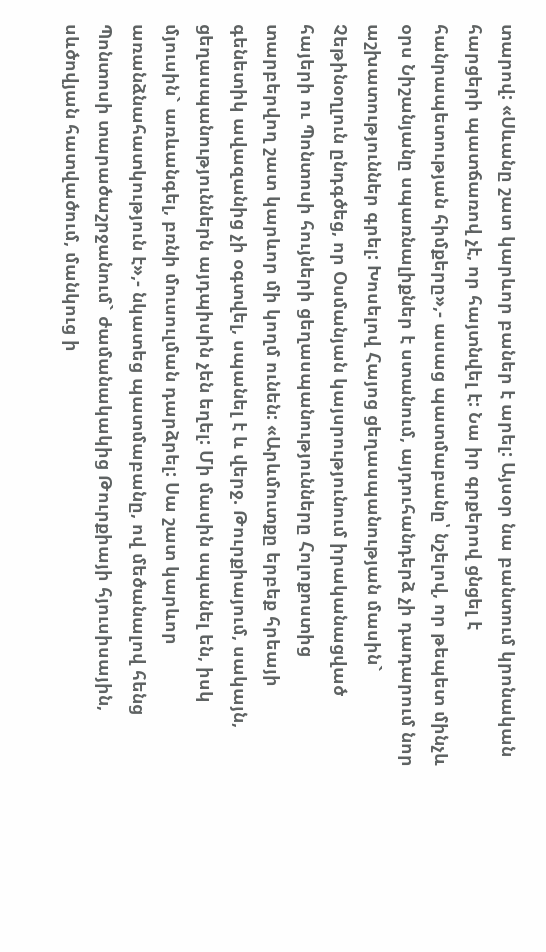տարով: «Սևանը շատ կարևոր բաներ է արել: Այսօր նա բանտում կրոնական հարցերի պատճառով չէ, որ հայտնվել է: Նա իր գրքերով ցնցել է հանրապետության հիմքերը»,- ասաց պատմաբանը՝ նշելով, որ թեպետ մինչև օրս Նիշանյանը սպառնալիքներ է ստանում, այդուհանդերձ չի դադարում նոր աշխատություններ գրել: Խոսելով Հայոց ցեղասպանության մասին` Չեթինօղլուն ընդգծեց, որ Օսմանյան կայսրությունում իրականացված հայերի ու Պոնտոսի հույների ցեղասպանությունները Հոլոքոստից տարբերվող շատ կարևոր մի կողմ ունեն: «Արևմուտքը երբեք հրեայի գենետիկ ավազանից չի օգտվել, սպանել է և վերջ. Թուրքիայում, սակայն, ցեղասպանություններն այդպիսին չեն եղել: Մի մասին սպանել են, իսկ մյուսին` առևանգել, բռնի մուսուլման դարձրել: Սա շատ կարևոր առանձնահատկություն է»,- նկատեց պատմաբանը, ով մեծանալով հենց Պոնտոսի տարածաշրջանում` ժամանակակից Թուրքիայի հյուսիսային, սևծովյան հատվածում, մանկուց ի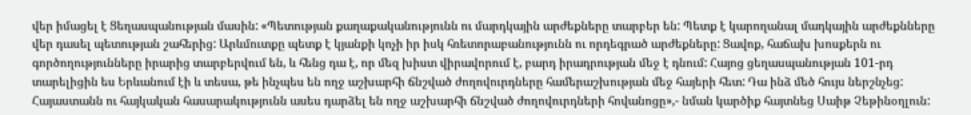վեր իմացել է Ցեղասպանության մասին: «Պետության քաղաքականությունն ու մարդկային արժեքները տարբեր են: Պետք է կարողանալ մադկային արժեքնները վեր դասել պետության շահերից: Արևմուտքը պետք է կյանքի կոչի իր իսկ հռետորաբանությունն ու որդեգրած արժեքները: Ցավոք, հաճախ խոսքերն ու գործողությունները իրարից տարբերվում են, և հենց դա է, որ մեզ խիստ վիրավորում է, բարդ իրադրության մեջ է դնում: Հայոց ցեղասպանության 101-րդ տարելիցին ես Երևանում էի և տեսա, թե ինչպես են ողջ աշխարհի ճնշված ժողովուրդները համերաշխության մեջ հայերի հետ: Դա ինձ մեծ հույս ներշնչեց: Հայաստանն ու հայկական հասարակությունն ասես դարձել են ողջ աշխարհի ճնշված ժողովուրդների հովանոցը»,- նման կարծիք հայտնեց Սաիթ Չեթինօղլուն: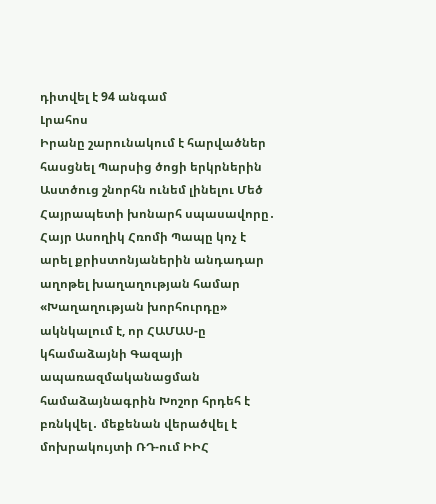դիտվել է 94 անգամ
Լրահոս
Իրանը շարունակում է հարվածներ հասցնել Պարսից ծոցի երկրներին Աստծուց շնորհն ունեմ լինելու Մեծ Հայրապետի խոնարհ սպասավորը․ Հայր Ասողիկ Հռոմի Պապը կոչ է արել քրիստոնյաներին անդադար աղոթել խաղաղության համար «Խաղաղության խորհուրդը» ակնկալում է, որ ՀԱՄԱՍ-ը կհամաձայնի Գազայի ապառազմականացման համաձայնագրին Խոշոր հրդեհ է բռնկվել․ մեքենան վերածվել է մոխրակույտի ՌԴ-ում ԻԻՀ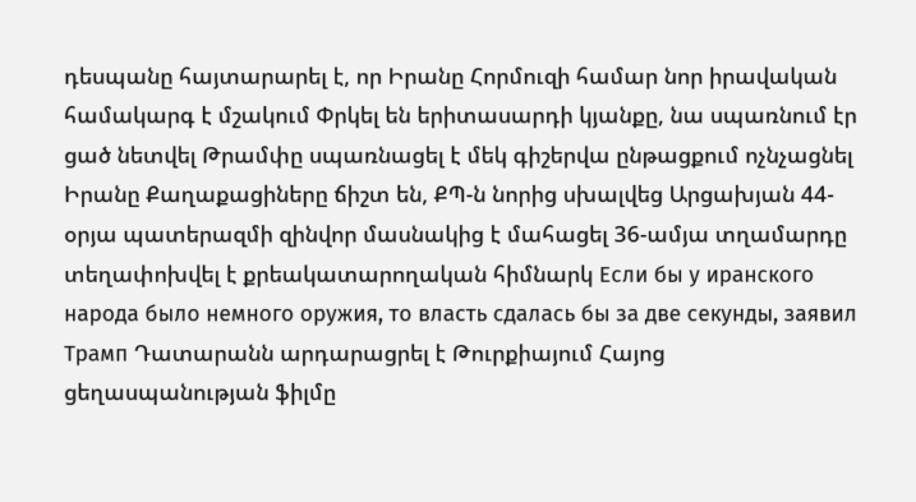դեսպանը հայտարարել է, որ Իրանը Հորմուզի համար նոր իրավական համակարգ է մշակում Փրկել են երիտասարդի կյանքը, նա սպառնում էր ցած նետվել Թրամփը սպառնացել է մեկ գիշերվա ընթացքում ոչնչացնել Իրանը Քաղաքացիները ճիշտ են, ՔՊ-ն նորից սխալվեց Արցախյան 44-օրյա պատերազմի զինվոր մասնակից է մահացել 36-ամյա տղամարդը տեղափոխվել է քրեակատարողական հիմնարկ Если бы у иранского народа было немного оружия, то власть сдалась бы за две секунды, заявил Трамп Դատարանն արդարացրել է Թուրքիայում Հայոց ցեղասպանության ֆիլմը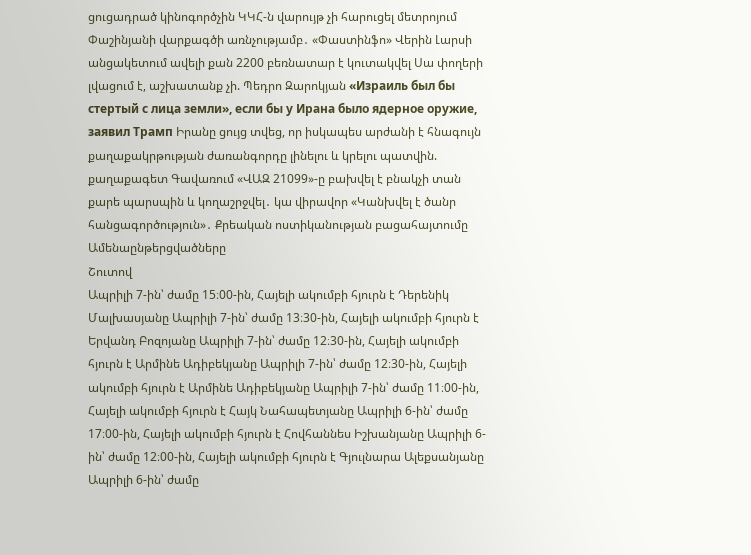ցուցադրած կինոգործչին ԿԿՀ-ն վարույթ չի հարուցել մետրոյում Փաշինյանի վարքագծի առնչությամբ․ «Փաստինֆո» Վերին Լարսի անցակետում ավելի քան 2200 բեռնատար է կուտակվել Սա փողերի լվացում է, աշխատանք չի. Պեդրո Զարոկյան «Израиль был бы стертый с лица земли», если бы у Ирана было ядерное оружие, заявил Трамп Իրանը ցույց տվեց, որ իսկապես արժանի է հնագույն քաղաքակրթության ժառանգորդը լինելու և կրելու պատվին. քաղաքագետ Գավառում «ՎԱԶ 21099»-ը բախվել է բնակչի տան քարե պարսպին և կողաշրջվել․ կա վիրավոր «Կանխվել է ծանր հանցագործություն»․ Քրեական ոստիկանության բացահայտումը
Ամենաընթերցվածները
Շուտով
Ապրիլի 7-ին՝ ժամը 15։00-ին, Հայելի ակումբի հյուրն է Դերենիկ Մալխասյանը Ապրիլի 7-ին՝ ժամը 13։30-ին, Հայելի ակումբի հյուրն է Երվանդ Բոզոյանը Ապրիլի 7-ին՝ ժամը 12։30-ին, Հայելի ակումբի հյուրն է Արմինե Ադիբեկյանը Ապրիլի 7-ին՝ ժամը 12։30-ին, Հայելի ակումբի հյուրն է Արմինե Ադիբեկյանը Ապրիլի 7-ին՝ ժամը 11։00-ին, Հայելի ակումբի հյուրն է Հայկ Նահապետյանը Ապրիլի 6-ին՝ ժամը 17։00-ին, Հայելի ակումբի հյուրն է Հովհաննես Իշխանյանը Ապրիլի 6-ին՝ ժամը 12։00-ին, Հայելի ակումբի հյուրն է Գյուլնարա Ալեքսանյանը Ապրիլի 6-ին՝ ժամը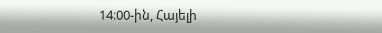14։00-ին, Հայելի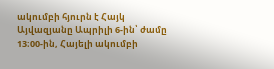ակումբի հյուրն է Հայկ Այվազյանը Ապրիլի 6-ին՝ ժամը 13։00-ին, Հայելի ակումբի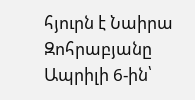հյուրն է Նաիրա Զոհրաբյանը Ապրիլի 6-ին՝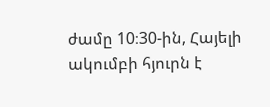ժամը 10։30-ին, Հայելի ակումբի հյուրն է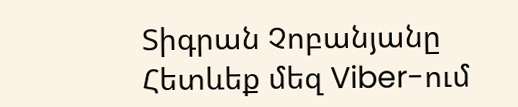Տիգրան Չոբանյանը
Հետևեք մեզ Viber-ում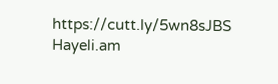https://cutt.ly/5wn8sJBS
Hayeli.am